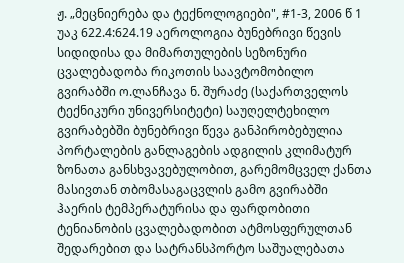ჟ. „მეცნიერება და ტექნოლოგიები", #1-3, 2006 წ 1 უაკ 622.4:624.19 აეროლოგია ბუნებრივი წევის სიდიდისა და მიმართულების სეზონური ცვალებადობა რიკოთის საავტომობილო გვირაბში ო.ლანჩავა ნ. შურაძე (საქართველოს ტექნიკური უნივერსიტეტი) საუღელტეხილო გვირაბებში ბუნებრივი წევა განპირობებულია პორტალების განლაგების ადგილის კლიმატურ ზონათა განსხვავებულობით, გარემომცველ ქანთა მასივთან თბომასაგაცვლის გამო გვირაბში ჰაერის ტემპერატურისა და ფარდობითი ტენიანობის ცვალებადობით ატმოსფერულთან შედარებით და სატრანსპორტო საშუალებათა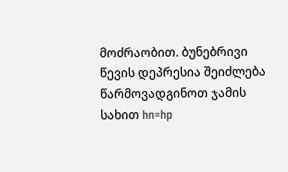მოძრაობით. ბუნებრივი წევის დეპრესია შეიძლება წარმოვადგინოთ ჯამის სახით hn=hp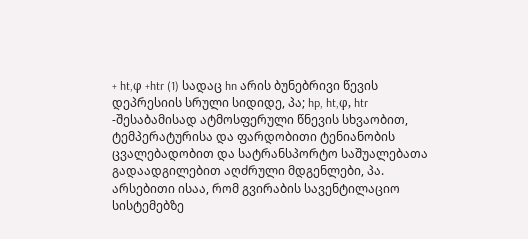+ ht,φ +htr (1) სადაც hn არის ბუნებრივი წევის დეპრესიის სრული სიდიდე, პა; hp, ht,φ, htr -შესაბამისად ატმოსფერული წნევის სხვაობით, ტემპერატურისა და ფარდობითი ტენიანობის ცვალებადობით და სატრანსპორტო საშუალებათა გადაადგილებით აღძრული მდგენლები, პა. არსებითი ისაა, რომ გვირაბის სავენტილაციო სისტემებზე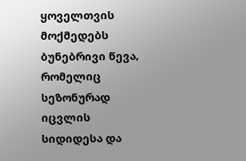ყოველთვის მოქმედებს ბუნებრივი წევა, რომელიც სეზონურად იცვლის სიდიდესა და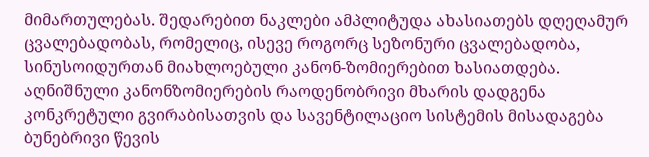მიმართულებას. შედარებით ნაკლები ამპლიტუდა ახასიათებს დღეღამურ ცვალებადობას, რომელიც, ისევე როგორც სეზონური ცვალებადობა, სინუსოიდურთან მიახლოებული კანონ-ზომიერებით ხასიათდება. აღნიშნული კანონზომიერების რაოდენობრივი მხარის დადგენა კონკრეტული გვირაბისათვის და სავენტილაციო სისტემის მისადაგება ბუნებრივი წევის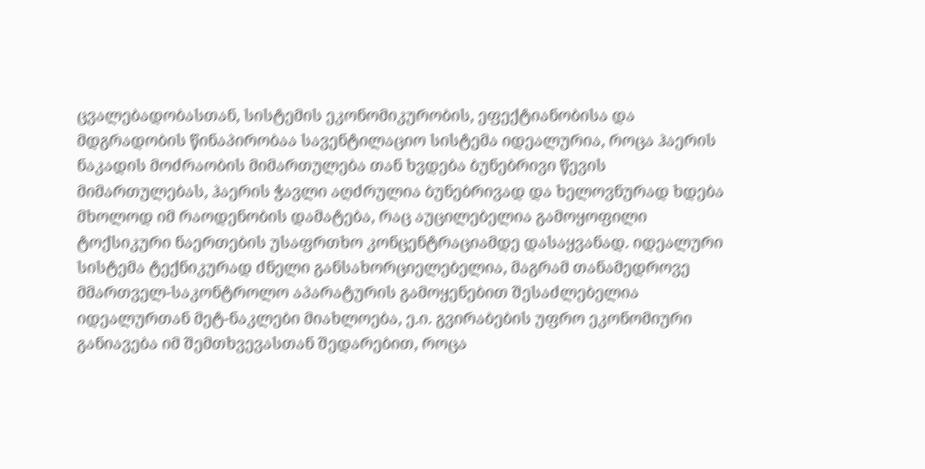ცვალებადობასთან, სისტემის ეკონომიკურობის, ეფექტიანობისა და მდგრადობის წინაპირობაა სავენტილაციო სისტემა იდეალურია, როცა ჰაერის ნაკადის მოძრაობის მიმართულება თან ხვდება ბუნებრივი წევის მიმართულებას, ჰაერის ჭავლი აღძრულია ბუნებრივად და ხელოვნურად ხდება მხოლოდ იმ რაოდენობის დამატება, რაც აუცილებელია გამოყოფილი ტოქსიკური ნაერთების უსაფრთხო კონცენტრაციამდე დასაყვანად. იდეალური სისტემა ტექნიკურად ძნელი განსახორციელებელია, მაგრამ თანამედროვე მმართველ-საკონტროლო აპარატურის გამოყენებით შესაძლებელია იდეალურთან მეტ-ნაკლები მიახლოება, ე.ი. გვირაბების უფრო ეკონომიური განიავება იმ შემთხვევასთან შედარებით, როცა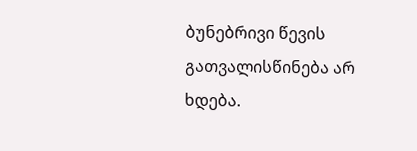ბუნებრივი წევის გათვალისწინება არ ხდება.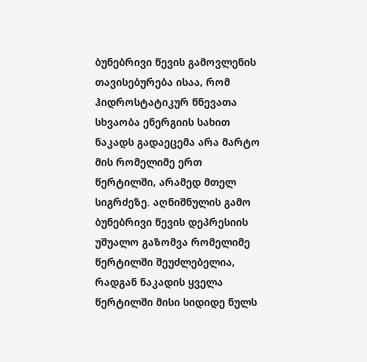ბუნებრივი წევის გამოვლენის თავისებურება ისაა, რომ ჰიდროსტატიკურ წნევათა სხვაობა ენერგიის სახით ნაკადს გადაეცემა არა მარტო მის რომელიმე ერთ წერტილში, არამედ მთელ სიგრძეზე. აღნიშნულის გამო ბუნებრივი წევის დეპრესიის უშუალო გაზომვა რომელიმე წერტილში შეუძლებელია, რადგან ნაკადის ყველა წერტილში მისი სიდიდე ნულს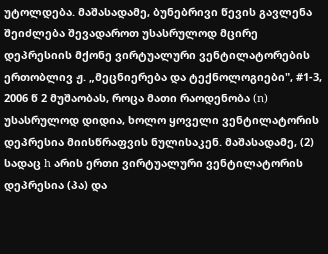უტოლდება. მაშასადამე, ბუნებრივი წევის გავლენა შეიძლება შევადაროთ უსასრულოდ მცირე დეპრესიის მქონე ვირტუალური ვენტილატორების ერთობლივ ჟ. „მეცნიერება და ტექნოლოგიები", #1-3, 2006 წ 2 მუშაობას, როცა მათი რაოდენობა (n) უსასრულოდ დიდია, ხოლო ყოველი ვენტილატორის დეპრესია მიისწრაფვის ნულისაკენ. მაშასადამე, (2) სადაც h არის ერთი ვირტუალური ვენტილატორის დეპრესია (პა) და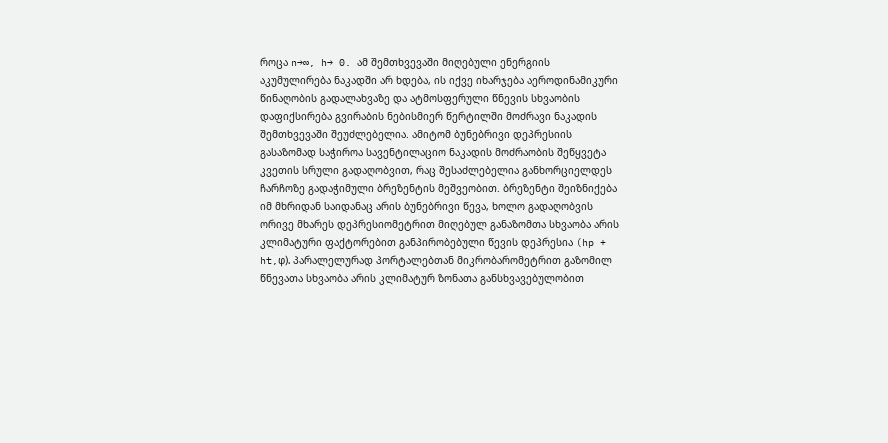როცა n→∞‚ h→ 0. ამ შემთხვევაში მიღებული ენერგიის აკუმულირება ნაკადში არ ხდება, ის იქვე იხარჯება აეროდინამიკური წინაღობის გადალახვაზე და ატმოსფერული წნევის სხვაობის დაფიქსირება გვირაბის ნებისმიერ წერტილში მოძრავი ნაკადის შემთხვევაში შეუძლებელია. ამიტომ ბუნებრივი დეპრესიის გასაზომად საჭიროა სავენტილაციო ნაკადის მოძრაობის შეწყვეტა კვეთის სრული გადაღობვით, რაც შესაძლებელია განხორციელდეს ჩარჩოზე გადაჭიმული ბრეზენტის მეშვეობით. ბრეზენტი შეიზნიქება იმ მხრიდან საიდანაც არის ბუნებრივი წევა, ხოლო გადაღობვის ორივე მხარეს დეპრესიომეტრით მიღებულ განაზომთა სხვაობა არის კლიმატური ფაქტორებით განპირობებული წევის დეპრესია (hp + ht,φ). პარალელურად პორტალებთან მიკრობარომეტრით გაზომილ წნევათა სხვაობა არის კლიმატურ ზონათა განსხვავებულობით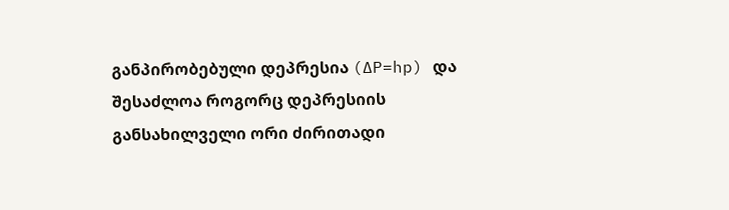განპირობებული დეპრესია (∆P=hp) და შესაძლოა როგორც დეპრესიის განსახილველი ორი ძირითადი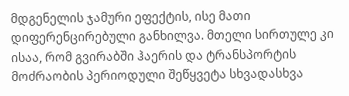მდგენელის ჯამური ეფექტის, ისე მათი დიფერენცირებული განხილვა. მთელი სირთულე კი ისაა, რომ გვირაბში ჰაერის და ტრანსპორტის მოძრაობის პერიოდული შეწყვეტა სხვადასხვა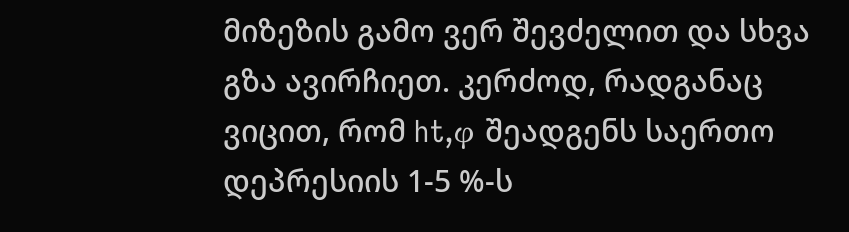მიზეზის გამო ვერ შევძელით და სხვა გზა ავირჩიეთ. კერძოდ, რადგანაც ვიცით, რომ ht,φ შეადგენს საერთო დეპრესიის 1-5 %-ს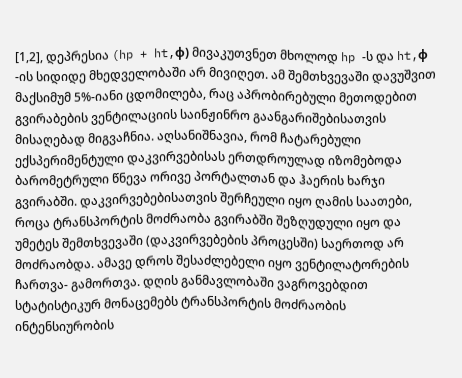[1,2], დეპრესია (hp + ht,φ) მივაკუთვნეთ მხოლოდ hp -ს და ht,φ -ის სიდიდე მხედველობაში არ მივიღეთ. ამ შემთხვევაში დავუშვით მაქსიმუმ 5%-იანი ცდომილება, რაც აპრობირებული მეთოდებით გვირაბების ვენტილაციის საინჟინრო გაანგარიშებისათვის მისაღებად მიგვაჩნია. აღსანიშნავია, რომ ჩატარებული ექსპერიმენტული დაკვირვებისას ერთდროულად იზომებოდა ბარომეტრული წნევა ორივე პორტალთან და ჰაერის ხარჯი გვირაბში. დაკვირვებებისათვის შერჩეული იყო ღამის საათები, როცა ტრანსპორტის მოძრაობა გვირაბში შეზღუდული იყო და უმეტეს შემთხვევაში (დაკვირვებების პროცესში) საერთოდ არ მოძრაობდა. ამავე დროს შესაძლებელი იყო ვენტილატორების ჩართვა- გამორთვა. დღის განმავლობაში ვაგროვებდით სტატისტიკურ მონაცემებს ტრანსპორტის მოძრაობის ინტენსიურობის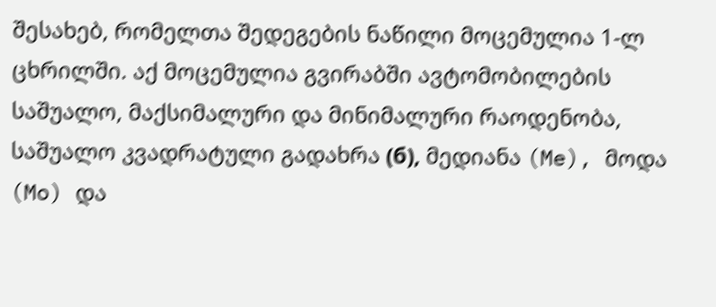შესახებ, რომელთა შედეგების ნაწილი მოცემულია 1-ლ ცხრილში. აქ მოცემულია გვირაბში ავტომობილების საშუალო, მაქსიმალური და მინიმალური რაოდენობა, საშუალო კვადრატული გადახრა (б), მედიანა (Me), მოდა (Mo) და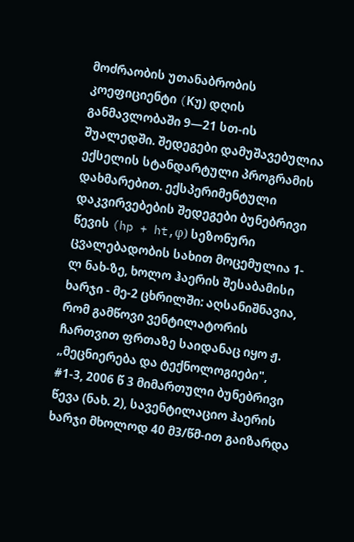მოძრაობის უთანაბრობის კოეფიციენტი (Kუ) დღის განმავლობაში 9—21 სთ-ის შუალედში. შედეგები დამუშავებულია ექსელის სტანდარტული პროგრამის დახმარებით. ექსპერიმენტული დაკვირვებების შედეგები ბუნებრივი წევის (hp + ht,φ) სეზონური ცვალებადობის სახით მოცემულია 1-ლ ნახ-ზე, ხოლო ჰაერის შესაბამისი ხარჯი - მე-2 ცხრილში: აღსანიშნავია, რომ გამწოვი ვენტილატორის ჩართვით ფრთაზე საიდანაც იყო ჟ. „მეცნიერება და ტექნოლოგიები", #1-3, 2006 წ 3 მიმართული ბუნებრივი წევა (ნახ. 2), სავენტილაციო ჰაერის ხარჯი მხოლოდ 40 მ3/წმ-ით გაიზარდა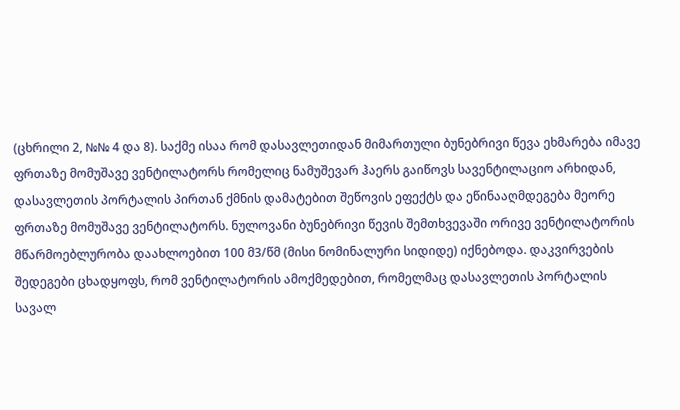(ცხრილი 2, №№ 4 და 8). საქმე ისაა რომ დასავლეთიდან მიმართული ბუნებრივი წევა ეხმარება იმავე ფრთაზე მომუშავე ვენტილატორს რომელიც ნამუშევარ ჰაერს გაიწოვს სავენტილაციო არხიდან, დასავლეთის პორტალის პირთან ქმნის დამატებით შეწოვის ეფექტს და ეწინააღმდეგება მეორე ფრთაზე მომუშავე ვენტილატორს. ნულოვანი ბუნებრივი წევის შემთხვევაში ორივე ვენტილატორის მწარმოებლურობა დაახლოებით 100 მ3/წმ (მისი ნომინალური სიდიდე) იქნებოდა. დაკვირვების შედეგები ცხადყოფს, რომ ვენტილატორის ამოქმედებით, რომელმაც დასავლეთის პორტალის სავალ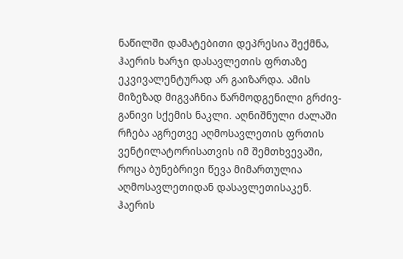ნაწილში დამატებითი დეპრესია შექმნა, ჰაერის ხარჯი დასავლეთის ფრთაზე ეკვივალენტურად არ გაიზარდა. ამის მიზეზად მიგვაჩნია წარმოდგენილი გრძივ-განივი სქემის ნაკლი. აღნიშნული ძალაში რჩება აგრეთვე აღმოსავლეთის ფრთის ვენტილატორისათვის იმ შემთხვევაში, როცა ბუნებრივი წევა მიმართულია აღმოსავლეთიდან დასავლეთისაკენ. ჰაერის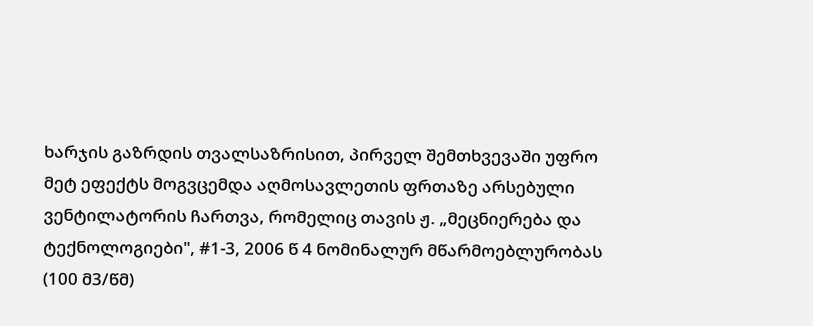ხარჯის გაზრდის თვალსაზრისით, პირველ შემთხვევაში უფრო მეტ ეფექტს მოგვცემდა აღმოსავლეთის ფრთაზე არსებული ვენტილატორის ჩართვა, რომელიც თავის ჟ. „მეცნიერება და ტექნოლოგიები", #1-3, 2006 წ 4 ნომინალურ მწარმოებლურობას (100 მ3/წმ)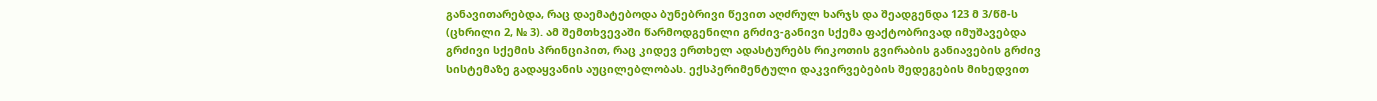განავითარებდა, რაც დაემატებოდა ბუნებრივი წევით აღძრულ ხარჯს და შეადგენდა 123 მ 3/წმ-ს (ცხრილი 2, № 3). ამ შემთხვევაში წარმოდგენილი გრძივ-განივი სქემა ფაქტობრივად იმუშავებდა გრძივი სქემის პრინციპით, რაც კიდევ ერთხელ ადასტურებს რიკოთის გვირაბის განიავების გრძივ სისტემაზე გადაყვანის აუცილებლობას. ექსპერიმენტული დაკვირვებების შედეგების მიხედვით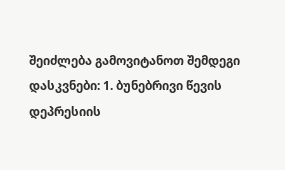შეიძლება გამოვიტანოთ შემდეგი დასკვნები: 1. ბუნებრივი წევის დეპრესიის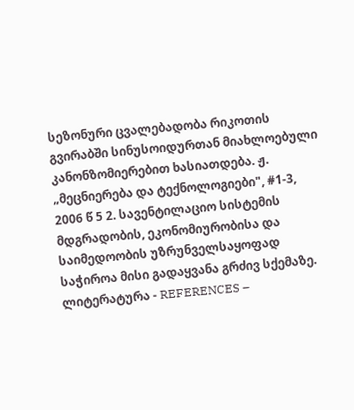სეზონური ცვალებადობა რიკოთის გვირაბში სინუსოიდურთან მიახლოებული კანონზომიერებით ხასიათდება. ჟ. „მეცნიერება და ტექნოლოგიები", #1-3, 2006 წ 5 2. სავენტილაციო სისტემის მდგრადობის, ეკონომიურობისა და საიმედოობის უზრუნველსაყოფად საჭიროა მისი გადაყვანა გრძივ სქემაზე. ლიტერატურა - REFERENCES –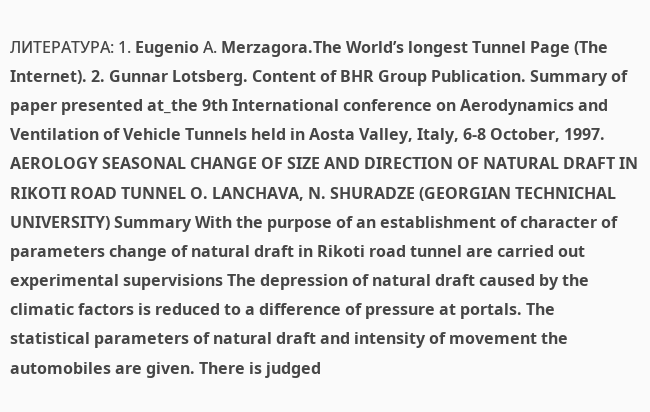ЛИТЕРАТУРА: 1. Eugenio А. Merzagora.The World’s longest Tunnel Page (The Internet). 2. Gunnar Lotsberg. Content of BHR Group Publication. Summary of paper presented at_the 9th International conference on Aerodynamics and Ventilation of Vehicle Tunnels held in Aosta Valley, Italy, 6-8 October, 1997. AEROLOGY SEASONAL CHANGE OF SIZE AND DIRECTION OF NATURAL DRAFT IN RIKOTI ROAD TUNNEL O. LANCHAVA, N. SHURADZE (GEORGIAN TECHNICHAL UNIVERSITY) Summary With the purpose of an establishment of character of parameters change of natural draft in Rikoti road tunnel are carried out experimental supervisions The depression of natural draft caused by the climatic factors is reduced to a difference of pressure at portals. The statistical parameters of natural draft and intensity of movement the automobiles are given. There is judged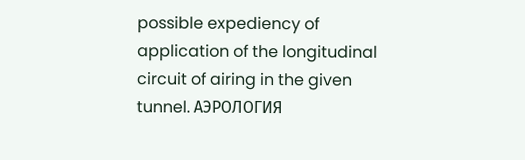possible expediency of application of the longitudinal circuit of airing in the given tunnel. АЭРОЛОГИЯ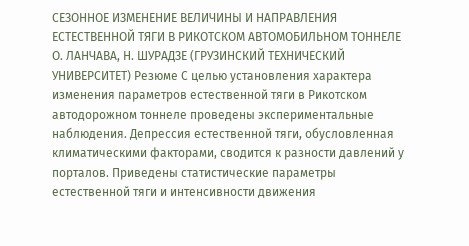СЕЗОННОЕ ИЗМЕНЕНИЕ ВЕЛИЧИНЫ И НАПРАВЛЕНИЯ ЕСТЕСТВЕННОЙ ТЯГИ В РИКОТСКОМ АВТОМОБИЛЬНОМ ТОННЕЛЕ О. ЛАНЧАВА, Н. ШУРАДЗЕ (ГРУЗИНСКИЙ ТЕХНИЧЕСКИЙ УНИВЕРСИТЕТ) Резюме С целью установления характера изменения параметров естественной тяги в Рикотском автодорожном тоннеле проведены экспериментальные наблюдения. Депрессия естественной тяги, обусловленная климатическими факторами, сводится к разности давлений у порталов. Приведены статистические параметры естественной тяги и интенсивности движения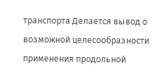транспорта Делается вывод o возможной целесообразности применения продольной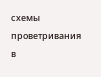схемы проветривания в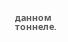данном тоннеле.